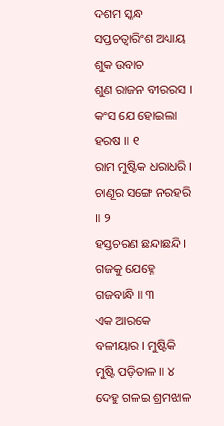ଦଶମ ସ୍କନ୍ଧ
ସପ୍ତଚତ୍ୱାରିଂଶ ଅଧ୍ୟାୟ
ଶୁକ ଉବାଚ
ଶୁଣ ରାଜନ ବୀରରସ । କଂସ ଯେ ହୋଇଲା ହରଷ ॥ ୧
ରାମ ମୁଷ୍ଟିକ ଧରାଧରି । ଚାଣୂର ସଙ୍ଗେ ନରହରି ॥ ୨
ହସ୍ତଚରଣ ଛନ୍ଦାଛନ୍ଦି । ଗଜକୁ ଯେହ୍ନେ ଗଜବାନ୍ଧି ॥ ୩
ଏକ ଆରକେ ବଳୀୟାର । ମୁଷ୍ଟିକି ମୁଷ୍ଟି ପଡ଼ିତାଳ ॥ ୪
ଦେହୁ ଗଳଇ ଶ୍ରମଝାଳ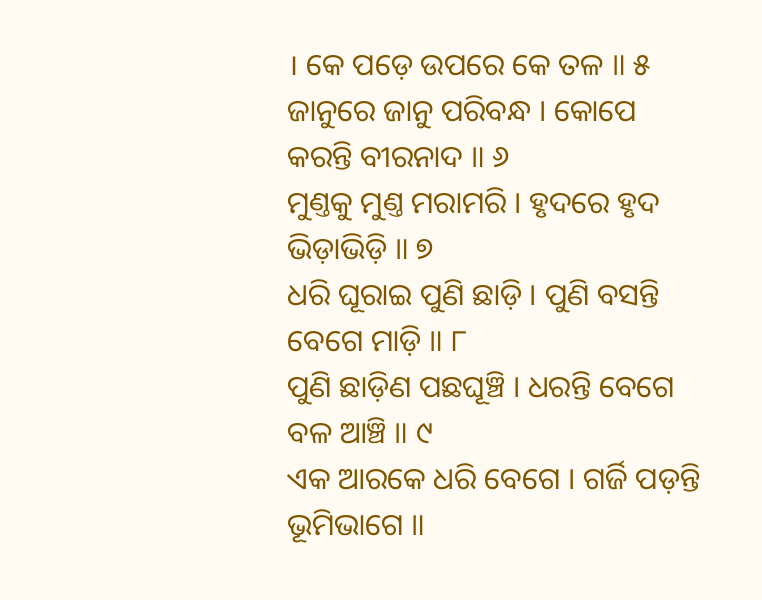। କେ ପଡ଼େ ଉପରେ କେ ତଳ ॥ ୫
ଜାନୁରେ ଜାନୁ ପରିବନ୍ଧ । କୋପେ କରନ୍ତି ବୀରନାଦ ॥ ୬
ମୁଣ୍ତକୁ ମୁଣ୍ତ ମରାମରି । ହୃଦରେ ହୃଦ ଭିଡ଼ାଭିଡ଼ି ॥ ୭
ଧରି ଘୂରାଇ ପୁଣି ଛାଡ଼ି । ପୁଣି ବସନ୍ତି ବେଗେ ମାଡ଼ି ॥ ୮
ପୁଣି ଛାଡ଼ିଣ ପଛଘୂଞ୍ଚି । ଧରନ୍ତି ବେଗେ ବଳ ଆଞ୍ଚି ॥ ୯
ଏକ ଆରକେ ଧରି ବେଗେ । ଗର୍ଜି ପଡ଼ନ୍ତି ଭୂମିଭାଗେ ॥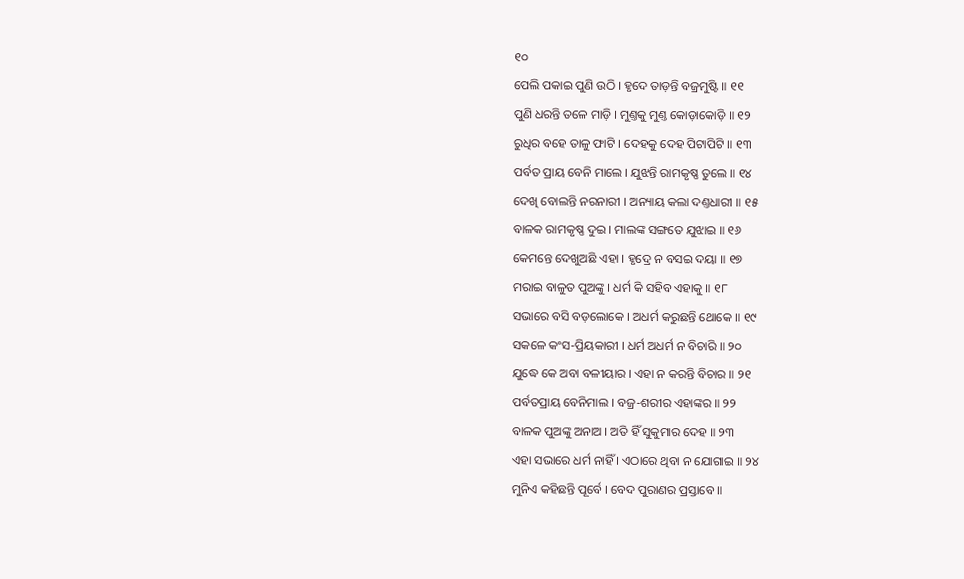୧୦
ପେଲି ପକାଇ ପୁଣି ଉଠି । ହୃଦେ ତାଡ଼ନ୍ତି ବଜ୍ରମୁଷ୍ଟି ॥ ୧୧
ପୁଣି ଧରନ୍ତି ତଳେ ମାଡ଼ି । ମୁଣ୍ତକୁ ମୁଣ୍ତ କୋଡ଼ାକୋଡ଼ି ॥ ୧୨
ରୁଧିର ବହେ ତାଳୁ ଫାଟି । ଦେହକୁ ଦେହ ପିଟାପିଟି ॥ ୧୩
ପର୍ବତ ପ୍ରାୟ ବେନି ମାଲେ । ଯୁଝନ୍ତି ରାମକୃଷ୍ଣ ତୁଲେ ॥ ୧୪
ଦେଖି ବୋଲନ୍ତି ନରନାରୀ । ଅନ୍ୟାୟ କଲା ଦଣ୍ତଧାରୀ ॥ ୧୫
ବାଳକ ରାମକୃଷ୍ଣ ଦୁଇ । ମାଲଙ୍କ ସଙ୍ଗତେ ଯୁଝାଇ ॥ ୧୬
କେମନ୍ତେ ଦେଖୁଅଛି ଏହା । ହୃଦ୍ରେ ନ ବସଇ ଦୟା ॥ ୧୭
ମରାଇ ବାଳୁତ ପୁଅଙ୍କୁ । ଧର୍ମ କି ସହିବ ଏହାକୁ ॥ ୧୮
ସଭାରେ ବସି ବଡ଼ଲୋକେ । ଅଧର୍ମ କରୁଛନ୍ତି ଥୋକେ ॥ ୧୯
ସକଳେ କଂସ-ପ୍ରିୟକାରୀ । ଧର୍ମ ଅଧର୍ମ ନ ବିଚାରି ॥ ୨୦
ଯୁଦ୍ଧେ କେ ଅବା ବଳୀୟାର । ଏହା ନ କରନ୍ତି ବିଚାର ॥ ୨୧
ପର୍ବତପ୍ରାୟ ବେନିମାଲ । ବଜ୍ର-ଶରୀର ଏହାଙ୍କର ॥ ୨୨
ବାଳକ ପୁଅଙ୍କୁ ଅନାଅ । ଅତି ହିଁ ସୁକୁମାର ଦେହ ॥ ୨୩
ଏହା ସଭାରେ ଧର୍ମ ନାହିଁ । ଏଠାରେ ଥିବା ନ ଯୋଗାଇ ॥ ୨୪
ମୁନିଏ କହିଛନ୍ତି ପୂର୍ବେ । ବେଦ ପୁରାଣର ପ୍ରସ୍ତାବେ ॥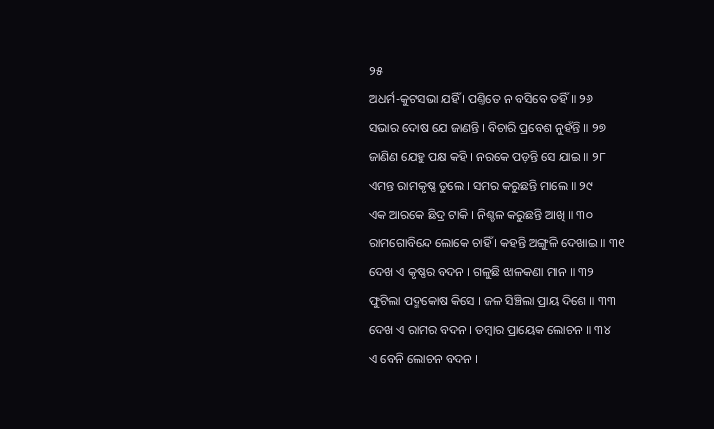୨୫
ଅଧର୍ମ-କୁଟସଭା ଯହିଁ । ପଣ୍ତିତେ ନ ବସିବେ ତହିଁ ॥ ୨୬
ସଭାର ଦୋଷ ଯେ ଜାଣନ୍ତି । ବିଚାରି ପ୍ରବେଶ ନୁହଁନ୍ତି ॥ ୨୭
ଜାଣିଣ ଯେହୁ ପକ୍ଷ କହି । ନରକେ ପଡ଼ନ୍ତି ସେ ଯାଇ ॥ ୨୮
ଏମନ୍ତ ରାମକୃଷ୍ଣ ତୁଲେ । ସମର କରୁଛନ୍ତି ମାଲେ ॥ ୨୯
ଏକ ଆରକେ ଛିଦ୍ର ଟାକି । ନିଶ୍ଚଳ କରୁଛନ୍ତି ଆଖି ॥ ୩୦
ରାମଗୋବିନ୍ଦେ ଲୋକେ ଚାହିଁ । କହନ୍ତି ଅଙ୍ଗୁଳି ଦେଖାଇ ॥ ୩୧
ଦେଖ ଏ କୃଷ୍ଣର ବଦନ । ଗଳୁଛି ଝାଳକଣା ମାନ ॥ ୩୨
ଫୁଟିଲା ପଦ୍ମକୋଷ କିସେ । ଜଳ ସିଞ୍ଚିଲା ପ୍ରାୟ ଦିଶେ ॥ ୩୩
ଦେଖ ଏ ରାମର ବଦନ । ତମ୍ବାର ପ୍ରାୟେକ ଲୋଚନ ॥ ୩୪
ଏ ବେନି ଲୋଚନ ବଦନ ।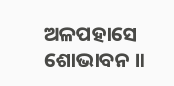ଅଳପହାସେ ଶୋଭାବନ ॥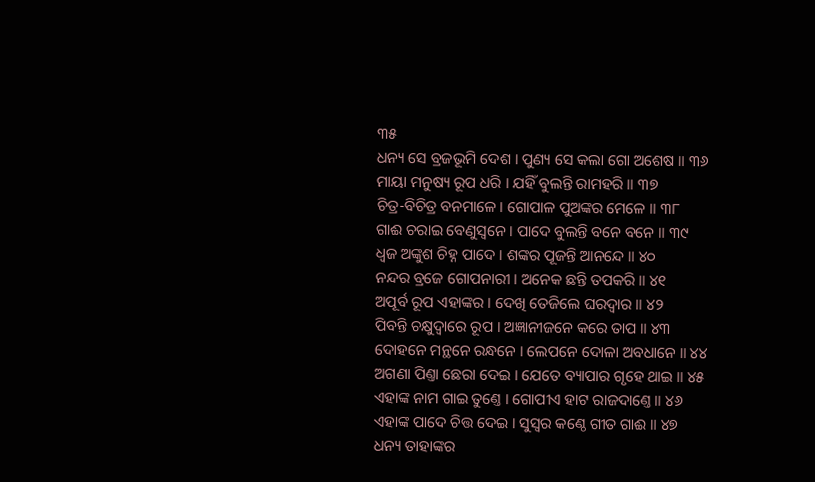୩୫
ଧନ୍ୟ ସେ ବ୍ରଜଭୂମି ଦେଶ । ପୁଣ୍ୟ ସେ କଲା ଗୋ ଅଶେଷ ॥ ୩୬
ମାୟା ମନୁଷ୍ୟ ରୂପ ଧରି । ଯହିଁ ବୁଲନ୍ତି ରାମହରି ॥ ୩୭
ଚିତ୍ର-ବିଚିତ୍ର ବନମାଳେ । ଗୋପାଳ ପୁଅଙ୍କର ମେଳେ ॥ ୩୮
ଗାଈ ଚରାଇ ବେଣୁସ୍ୱନେ । ପାଦେ ବୁଲନ୍ତି ବନେ ବନେ ॥ ୩୯
ଧ୍ୱଜ ଅଙ୍କୁଶ ଚିହ୍ନ ପାଦେ । ଶଙ୍କର ପୂଜନ୍ତି ଆନନ୍ଦେ ॥ ୪୦
ନନ୍ଦର ବ୍ରଜେ ଗୋପନାରୀ । ଅନେକ ଛନ୍ତି ତପକରି ॥ ୪୧
ଅପୂର୍ବ ରୂପ ଏହାଙ୍କର । ଦେଖି ତେଜିଲେ ଘରଦ୍ୱାର ॥ ୪୨
ପିବନ୍ତି ଚକ୍ଷୁଦ୍ୱାରେ ରୂପ । ଅଜ୍ଞାନୀଜନେ କରେ ତାପ ॥ ୪୩
ଦୋହନେ ମନ୍ଥନେ ରନ୍ଧନେ । ଲେପନେ ଦୋଳା ଅବଧାନେ ॥ ୪୪
ଅଗଣା ପିଣ୍ତା ଛେରା ଦେଇ । ଯେତେ ବ୍ୟାପାର ଗୃହେ ଥାଇ ॥ ୪୫
ଏହାଙ୍କ ନାମ ଗାଇ ତୁଣ୍ତେ । ଗୋପୀଏ ହାଟ ରାଜଦାଣ୍ତେ ॥ ୪୬
ଏହାଙ୍କ ପାଦେ ଚିତ୍ତ ଦେଇ । ସୁସ୍ୱର କଣ୍ଠେ ଗୀତ ଗାଈ ॥ ୪୭
ଧନ୍ୟ ତାହାଙ୍କର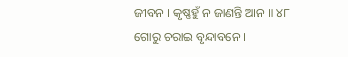ଜୀବନ । କୃଷ୍ଣହୁଁ ନ ଜାଣନ୍ତି ଆନ ॥ ୪୮
ଗୋରୁ ଚରାଇ ବୃନ୍ଦାବନେ ।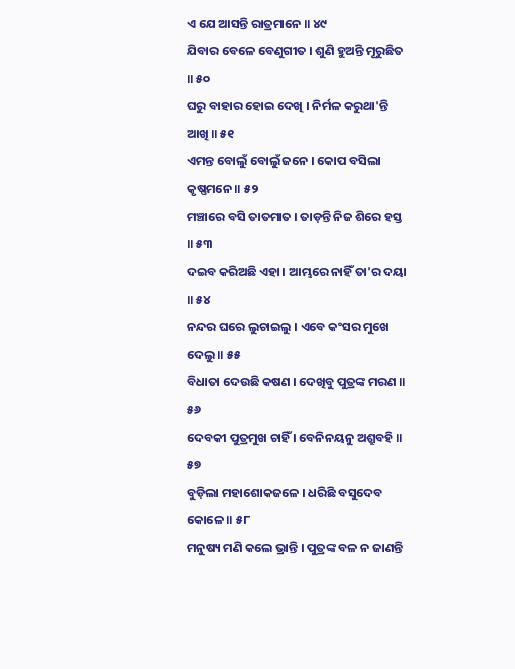ଏ ଯେ ଆସନ୍ତି ରାତ୍ରମାନେ ॥ ୪୯
ଯିବାର ବେଳେ ବେଣୁଗୀତ । ଶୁଣି ହୁଅନ୍ତି ମୂରୁଛିତ ॥ ୫୦
ଘରୁ ବାହାର ହୋଇ ଦେଖି । ନିର୍ମଳ କରୁଥା'ନ୍ତି ଆଖି ॥ ୫୧
ଏମନ୍ତ ବୋଲୁଁ ବୋଲୁଁ ଜନେ । କୋପ ବସିଲା କୃଷ୍ଣମନେ ॥ ୫୨
ମଞ୍ଚାରେ ବସି ତାତମାତ । ତାଡ଼ନ୍ତି ନିଜ ଶିରେ ହସ୍ତ ॥ ୫୩
ଦଇବ କରିଅଛି ଏହା । ଆମ୍ଭରେ ନାହିଁ ତା'ର ଦୟା ॥ ୫୪
ନନ୍ଦର ଘରେ ଲୁଚାଇଲୁ । ଏବେ କଂସର ମୁଖେ ଦେଲୁ ॥ ୫୫
ବିଧାତା ଦେଉଛି କଷଣ । ଦେଖିବୁ ପୁତ୍ରଙ୍କ ମରଣ ॥ ୫୬
ଦେବକୀ ପୁତ୍ରମୁଖ ଚାହିଁ । ବେନିନୟନୁ ଅଶ୍ରୁବହି ॥ ୫୭
ବୁଡ଼ିଲା ମହାଶୋକଜଳେ । ଧରିଛି ବସୁଦେବ କୋଳେ ॥ ୫୮
ମନୁଷ୍ୟ ମଣି କଲେ ଭ୍ରାନ୍ତି । ପୁତ୍ରଙ୍କ ବଳ ନ ଜାଣନ୍ତି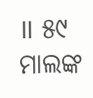॥ ୫୯
ମାଲଙ୍କ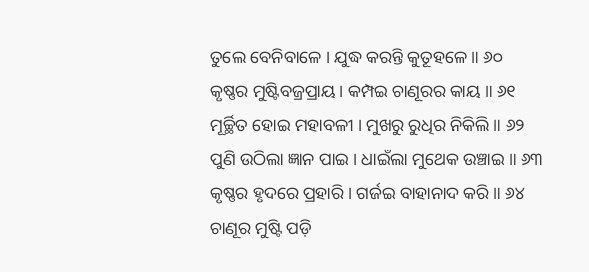ତୁଲେ ବେନିବାଳେ । ଯୁଦ୍ଧ କରନ୍ତି କୁତୂହଳେ ॥ ୬୦
କୃଷ୍ଣର ମୁଷ୍ଟିବଜ୍ରପ୍ରାୟ । କମ୍ପଇ ଚାଣୂରର କାୟ ॥ ୬୧
ମୂର୍ଚ୍ଛିତ ହୋଇ ମହାବଳୀ । ମୁଖରୁ ରୁଧିର ନିକିଲି ॥ ୬୨
ପୁଣି ଉଠିଲା ଜ୍ଞାନ ପାଇ । ଧାଇଁଲା ମୁଥେକ ଉଞ୍ଚାଇ ॥ ୬୩
କୃଷ୍ଣର ହୃଦରେ ପ୍ରହାରି । ଗର୍ଜଇ ବାହାନାଦ କରି ॥ ୬୪
ଚାଣୂର ମୁଷ୍ଟି ପଡ଼ି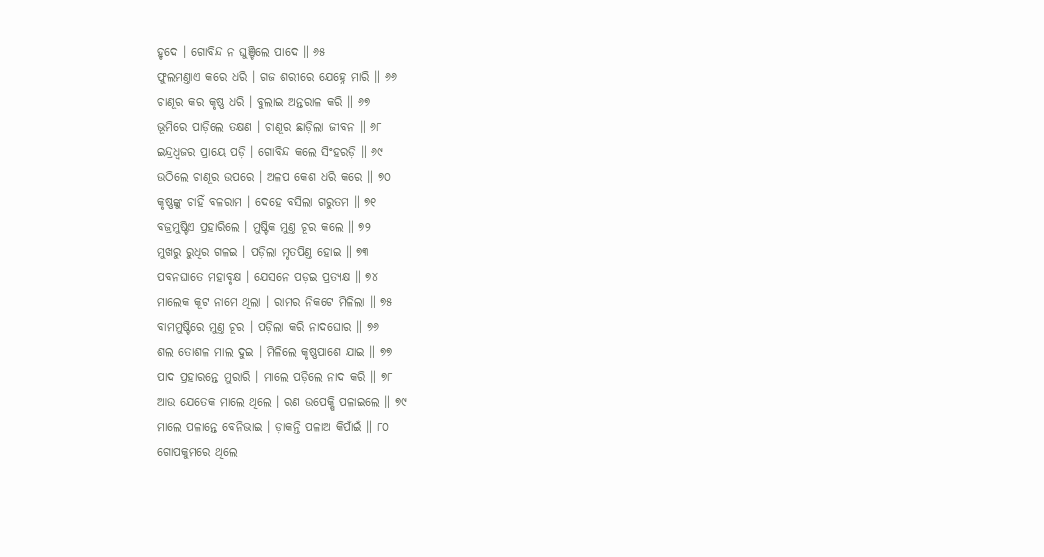ହୃଦେ । ଗୋବିନ୍ଦ ନ ଘୁଞ୍ଚିଲେ ପାଦେ ॥ ୬୫
ଫୁଲମଣ୍ତାଏ କରେ ଧରି । ଗଜ ଶରୀରେ ଯେହ୍ନେ ମାରି ॥ ୬୬
ଚାଣୂର କର କୃଷ୍ଣ ଧରି । ବୁଲାଇ ଅନ୍ତରାଳ କରି ॥ ୬୭
ଭୂମିରେ ପାଡ଼ିଲେ ତକ୍ଷଣ । ଚାଣୂର ଛାଡ଼ିଲା ଜୀବନ ॥ ୬୮
ଇନ୍ଦ୍ରଧ୍ୱଜର ପ୍ରାୟେ ପଡ଼ି । ଗୋବିନ୍ଦ କଲେ ସିଂହରଡ଼ି ॥ ୬୯
ଉଠିଲେ ଚାଣୂର ଉପରେ । ଅଳପ କେଶ ଧରି କରେ ॥ ୭୦
କୃଷ୍ଣଙ୍କୁ ଚାହିଁ ବଳରାମ । ଦେହେ ବସିଲା ଗରୁତମ ॥ ୭୧
ବଜ୍ରମୁଷ୍ଟିଏ ପ୍ରହାରିଲେ । ମୁଷ୍ଟିକ ମୁଣ୍ତ ଚୂର କଲେ ॥ ୭୨
ମୁଖରୁ ରୁଧିର ଗଳଇ । ପଡ଼ିଲା ମୃତପିଣ୍ତ ହୋଇ ॥ ୭୩
ପବନଘାତେ ମହାବୃକ୍ଷ । ଯେସନେ ପଡ଼ଇ ପ୍ରତ୍ୟକ୍ଷ ॥ ୭୪
ମାଲେକ କୂଟ ନାମେ ଥିଲା । ରାମର ନିକଟେ ମିଳିଲା ॥ ୭୫
ବାମମୁଷ୍ଟିରେ ମୁଣ୍ତ ଚୂର । ପଡ଼ିଲା କରି ନାଦଘୋର ॥ ୭୬
ଶଲ ତୋଶଳ ମାଲ ଦୁଇ । ମିଳିଲେ କୃଷ୍ଣପାଶେ ଯାଇ ॥ ୭୭
ପାଦ ପ୍ରହାରନ୍ତେ ମୁରାରି । ମାଲେ ପଡ଼ିଲେ ନାଦ କରି ॥ ୭୮
ଆଉ ଯେତେକ ମାଲେ ଥିଲେ । ରଣ ଉପେକ୍ଷି ପଳାଇଲେ ॥ ୭୯
ମାଲେ ପଳାନ୍ତେ ବେନିଭାଇ । ଡ଼ାକନ୍ତି ପଳାଅ କିପାଁଇଁ ॥ ୮୦
ଗୋପକୁମରେ ଥିଲେ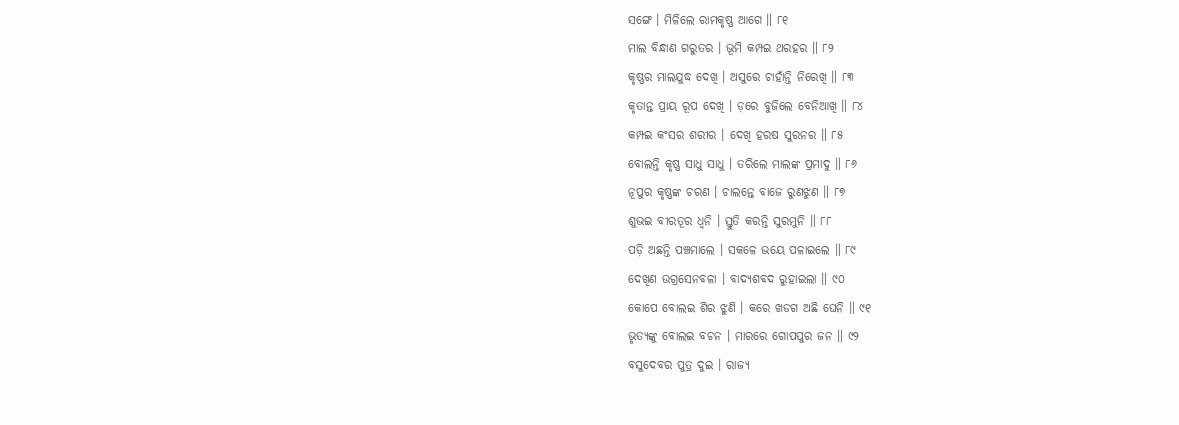ସଙ୍ଗେ । ମିଳିଲେ ରାମକୃଷ୍ଣ ଆଗେ ॥ ୮୧
ମାଲ ବିନ୍ଧାଣ ଗରୁତର । ଭୂମି କମ୍ପଇ ଥରହର ॥ ୮୨
କୃଷ୍ଣର ମାଲଯୁଦ୍ଧ ଦେଖି । ଅସୁରେ ଚାହାଁନ୍ତି ନିରେଖି ॥ ୮୩
କୃତାନ୍ତ ପ୍ରାୟ ରୂପ ଦେଖି । ଡ଼ରେ ବୁଜିଲେ ବେନିଆଖି ॥ ୮୪
କମ୍ପଇ କଂସର ଶରୀର । ଦେଖି ହରଷ ସୁରନର ॥ ୮୫
ବୋଲନ୍ତି କୃଷ୍ଣ ସାଧୁ ସାଧୁ । ତରିଲେ ମାଲଙ୍କ ପ୍ରମାଦୁ ॥ ୮୬
ନୂପୁର କୃଷ୍ଣଙ୍କ ଚରଣ । ଚାଲନ୍ତେ ବାଜେ ରୁଣଝୁଣ ॥ ୮୭
ଶୁଭଇ ବୀରତୂର ଧ୍ୱନି । ସ୍ତୁତି କରନ୍ତି ସୁରମୁନି ॥ ୮୮
ପଡ଼ି ଅଛନ୍ତି ପଞ୍ଚମାଲେ । ସକଳେ ଭୟେ ପଳାଇଲେ ॥ ୮୯
ଦେଖିଣ ଉଗ୍ରସେନବଳା । ବାଦ୍ୟଶବଦ ରୁହାଇଲା ॥ ୯୦
କୋପେ ବୋଲଇ ଶିର ଝୁଣି । କରେ ଖଡଗ ଅଛି ଘେନି ॥ ୯୧
ଭୃତ୍ୟଙ୍କୁ ବୋଲଇ ବଚନ । ମାରରେ ଗୋପପୁର ଜନ ॥ ୯୨
ବସୁଦେବର ପୁତ୍ର ଦୁଇ । ରାଜ୍ୟ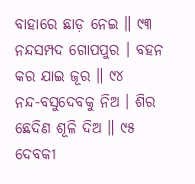ବାହାରେ ଛାଡ଼ ନେଇ ॥ ୯୩
ନନ୍ଦସମ୍ପଦ ଗୋପପୁର । ବହନ କର ଯାଇ ଜୂର ॥ ୯୪
ନନ୍ଦ-ବସୁଦେବକୁ ନିଅ । ଶିର ଛେଦିଣ ଶୂଳି ଦିଅ ॥ ୯୫
ଦେବକୀ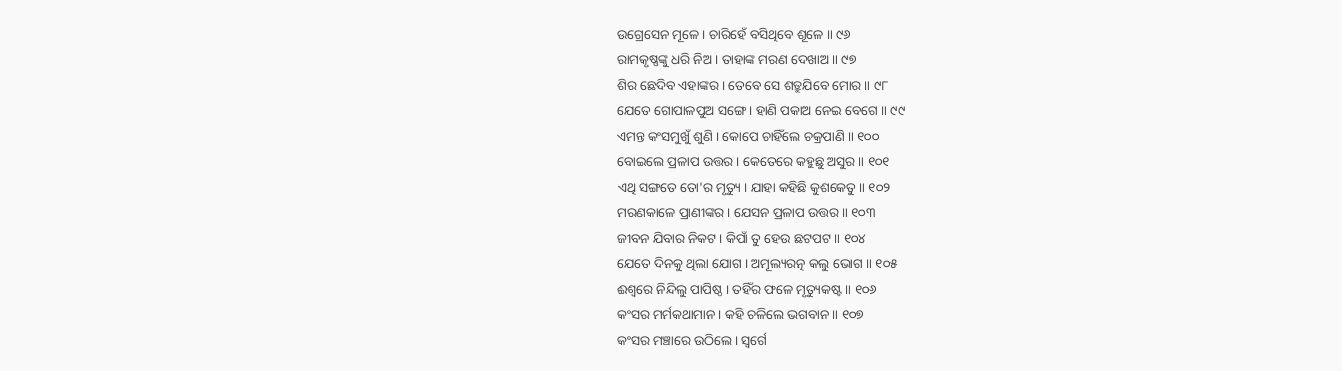ଉଗ୍ରେସେନ ମୂଳେ । ଚାରିହେଁ ବସିଥିବେ ଶୂଳେ ॥ ୯୬
ରାମକୃଷ୍ଣଙ୍କୁ ଧରି ନିଅ । ତାହାଙ୍କ ମରଣ ଦେଖାଅ ॥ ୯୭
ଶିର ଛେଦିବ ଏହାଙ୍କର । ତେବେ ସେ ଶତ୍ରୁଯିବେ ମୋର ॥ ୯୮
ଯେତେ ଗୋପାଳପୁଅ ସଙ୍ଗେ । ହାଣି ପକାଅ ନେଇ ବେଗେ ॥ ୯୯
ଏମନ୍ତ କଂସମୁଖୁଁ ଶୁଣି । କୋପେ ଚାହିଁଲେ ଚକ୍ରପାଣି ॥ ୧୦୦
ବୋଇଲେ ପ୍ରଳାପ ଉତ୍ତର । କେତେରେ କହୁଛୁ ଅସୁର ॥ ୧୦୧
ଏଥି ସଙ୍ଗତେ ତୋ'ର ମୃତ୍ୟୁ । ଯାହା କହିଛି କୁଶକେତୁ ॥ ୧୦୨
ମରଣକାଳେ ପ୍ରାଣୀଙ୍କର । ଯେସନ ପ୍ରଳାପ ଉତ୍ତର ॥ ୧୦୩
ଜୀବନ ଯିବାର ନିକଟ । କିପାଁ ତୁ ହେଉ ଛଟପଟ ॥ ୧୦୪
ଯେତେ ଦିନକୁ ଥିଲା ଯୋଗ । ଅମୂଲ୍ୟରତ୍ନ କଲୁ ଭୋଗ ॥ ୧୦୫
ଈଶ୍ୱରେ ନିନ୍ଦିଲୁ ପାପିଷ୍ଠ । ତହିଁର ଫଳେ ମୃତ୍ୟୁକଷ୍ଟ ॥ ୧୦୬
କଂସର ମର୍ମକଥାମାନ । କହି ଚଳିଲେ ଭଗବାନ ॥ ୧୦୭
କଂସର ମଞ୍ଚାରେ ଉଠିଲେ । ସ୍ୱର୍ଗେ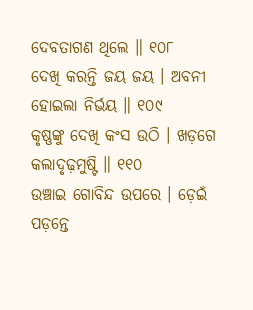ଦେବତାଗଣ ଥିଲେ ॥ ୧୦୮
ଦେଖି କରନ୍ତି ଜୟ ଜୟ । ଅବନୀ ହୋଇଲା ନିର୍ଭୟ ॥ ୧୦୯
କୃଷ୍ଣଙ୍କୁ ଦେଖି କଂସ ଉଠି । ଖଡ଼ଗେ କଲାଦୃଢ଼ମୁଷ୍ଟି ॥ ୧୧୦
ଉଞ୍ଚାଇ ଗୋବିନ୍ଦ ଉପରେ । ଡ଼େଇଁ ପଡ଼ନ୍ତେ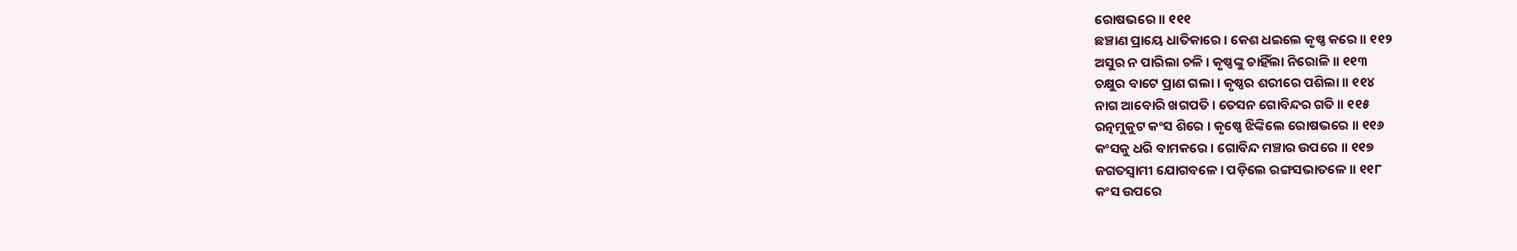ରୋଷଭରେ ॥ ୧୧୧
ଛଞ୍ଚାଣ ପ୍ରାୟେ ଧାତିକାରେ । କେଶ ଧଇଲେ କୃଷ୍ଣ କରେ ॥ ୧୧୨
ଅସୁର ନ ପାରିଲା ଚଳି । କୃଷ୍ଣଙ୍କୁ ଚାହିଁଲା ନିରୋଳି ॥ ୧୧୩
ଚକ୍ଷୁର ବାଟେ ପ୍ରାଣ ଗଲା । କୃଷ୍ଣର ଶରୀରେ ପଶିଲା ॥ ୧୧୪
ନାଗ ଆବୋରି ଖଗପତି । ତେସନ ଗୋବିନ୍ଦର ଗତି ॥ ୧୧୫
ରତ୍ନମୁକୁଟ କଂସ ଶିରେ । କୃଷ୍ଣେ ଝିଙ୍କିଲେ ରୋଷଭରେ ॥ ୧୧୬
କଂସକୁ ଧରି ବାମକରେ । ଗୋବିନ୍ଦ ମଞ୍ଚାର ଉପରେ ॥ ୧୧୭
ଜଗତସ୍ୱାମୀ ଯୋଗବଳେ । ପଡ଼ିଲେ ରଙ୍ଗସଭାତଳେ ॥ ୧୧୮
କଂସ ଉପରେ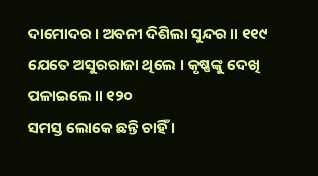ଦାମୋଦର । ଅବନୀ ଦିଶିଲା ସୁନ୍ଦର ॥ ୧୧୯
ଯେତେ ଅସୁରରାଜା ଥିଲେ । କୃଷ୍ଣଙ୍କୁ ଦେଖି ପଳାଇଲେ ॥ ୧୨୦
ସମସ୍ତ ଲୋକେ ଛନ୍ତି ଚାହିଁ ।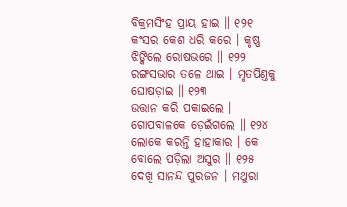ବିକ୍ରମସିଂହ ପ୍ରାୟ ହାଇ ॥ ୧୨୧
କଂସର କେଶ ଧରି କରେ । କୃଷ୍ଣ ଝିଙ୍କିଲେ ରୋଷଭରେ ॥ ୧୨୨
ରଙ୍ଗସଭାର ତଳେ ଥାଇ । ମୃତପିଣ୍ତକୁ ଘୋଷଡ଼ାଇ ॥ ୧୨୩
ଉତ୍ତାନ କରି ପକାଇଲେ । ଗୋପବାଳକେ ଡ଼େଇଁଗଲେ ॥ ୧୨୪
ଲୋକେ କରନ୍ତି ହାହାକାର । କେ ବୋଲେ ପଡ଼ିଲା ଅସୁର ॥ ୧୨୫
ଦେଖି ସାନନ୍ଦ ପୁରଜନ । ମଥୁରା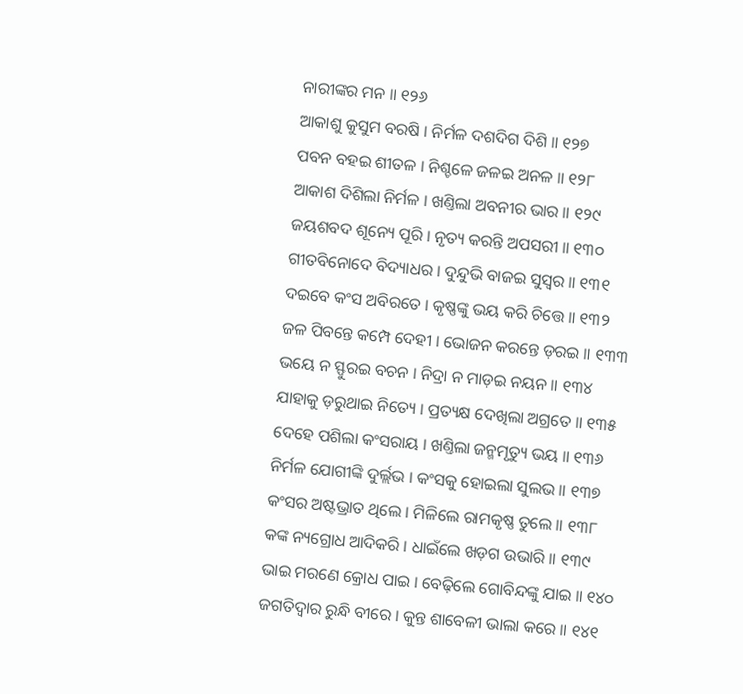ନାରୀଙ୍କର ମନ ॥ ୧୨୬
ଆକାଶୁ କୁସୁମ ବରଷି । ନିର୍ମଳ ଦଶଦିଗ ଦିଶି ॥ ୧୨୭
ପବନ ବହଇ ଶୀତଳ । ନିଶ୍ଚଳେ ଜଳଇ ଅନଳ ॥ ୧୨୮
ଆକାଶ ଦିଶିଲା ନିର୍ମଳ । ଖଣ୍ତିଲା ଅବନୀର ଭାର ॥ ୧୨୯
ଜୟଶବଦ ଶୂନ୍ୟେ ପୂରି । ନୃତ୍ୟ କରନ୍ତି ଅପସରୀ ॥ ୧୩୦
ଗୀତବିନୋଦେ ବିଦ୍ୟାଧର । ଦୁନ୍ଦୁଭି ବାଜଇ ସୁସ୍ୱର ॥ ୧୩୧
ଦଇବେ କଂସ ଅବିରତେ । କୃଷ୍ଣଙ୍କୁ ଭୟ କରି ଚିତ୍ତେ ॥ ୧୩୨
ଜଳ ପିବନ୍ତେ କମ୍ପେ ଦେହୀ । ଭୋଜନ କରନ୍ତେ ଡ଼ରଇ ॥ ୧୩୩
ଭୟେ ନ ସ୍ଫୁରଇ ବଚନ । ନିଦ୍ରା ନ ମାଡ଼ଇ ନୟନ ॥ ୧୩୪
ଯାହାକୁ ଡ଼ରୁଥାଇ ନିତ୍ୟେ । ପ୍ରତ୍ୟକ୍ଷ ଦେଖିଲା ଅଗ୍ରତେ ॥ ୧୩୫
ଦେହେ ପଶିଲା କଂସରାୟ । ଖଣ୍ତିଲା ଜନ୍ମମୃତ୍ୟୁ ଭୟ ॥ ୧୩୬
ନିର୍ମଳ ଯୋଗୀଙ୍କି ଦୁର୍ଲ୍ଲଭ । କଂସକୁ ହୋଇଲା ସୁଲଭ ॥ ୧୩୭
କଂସର ଅଷ୍ଟଭ୍ରାତ ଥିଲେ । ମିଳିଲେ ରାମକୃଷ୍ଣ ତୁଲେ ॥ ୧୩୮
କଙ୍କ ନ୍ୟଗ୍ରୋଧ ଆଦିକରି । ଧାଇଁଲେ ଖଡ଼ଗ ଉଭାରି ॥ ୧୩୯
ଭାଇ ମରଣେ କ୍ରୋଧ ପାଇ । ବେଢ଼ିଲେ ଗୋବିନ୍ଦଙ୍କୁ ଯାଇ ॥ ୧୪୦
ଜଗତିଦ୍ୱାର ରୁନ୍ଧି ବୀରେ । କୁନ୍ତ ଶାବେଳୀ ଭାଲା କରେ ॥ ୧୪୧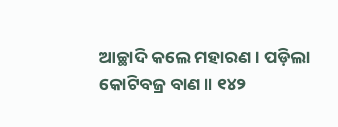ଆଚ୍ଛାଦି କଲେ ମହାରଣ । ପଡ଼ିଲା କୋଟିବଜ୍ର ବାଣ ॥ ୧୪୨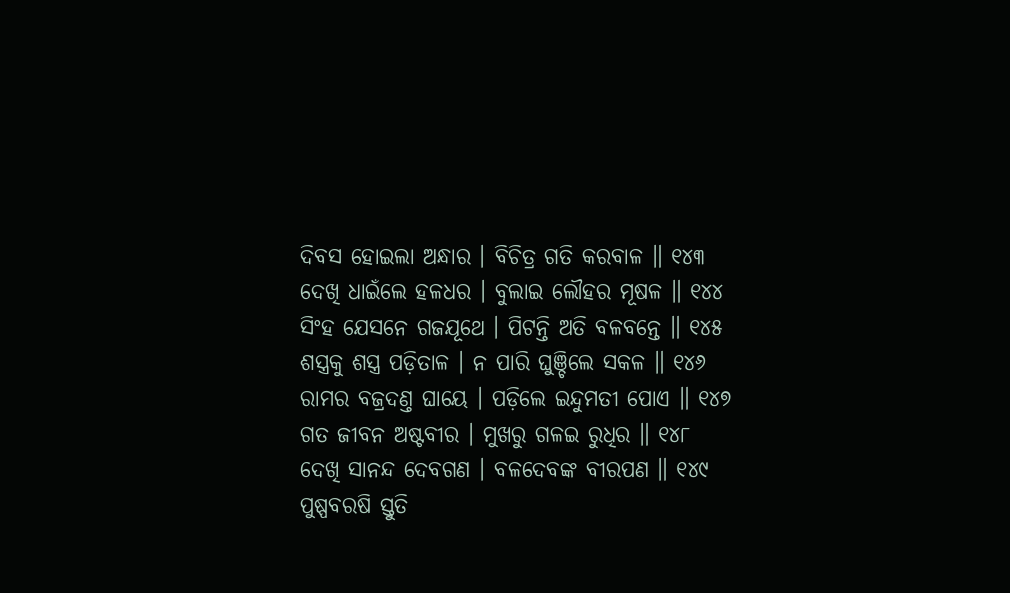ଦିବସ ହୋଇଲା ଅନ୍ଧାର । ବିଚିତ୍ର ଗତି କରବାଳ ॥ ୧୪୩
ଦେଖି ଧାଇଁଲେ ହଳଧର । ବୁଲାଇ ଲୌହର ମୂଷଳ ॥ ୧୪୪
ସିଂହ ଯେସନେ ଗଜଯୂଥେ । ପିଟନ୍ତି ଅତି ବଳବନ୍ତେ ॥ ୧୪୫
ଶସ୍ତ୍ରକୁ ଶସ୍ତ୍ର ପଡ଼ିତାଳ । ନ ପାରି ଘୁଞ୍ଚିଲେ ସକଳ ॥ ୧୪୬
ରାମର ବଜ୍ରଦଣ୍ତ ଘାୟେ । ପଡ଼ିଲେ ଇନ୍ଦୁମତୀ ପୋଏ ॥ ୧୪୭
ଗତ ଜୀବନ ଅଷ୍ଟବୀର । ମୁଖରୁ ଗଳଇ ରୁଧିର ॥ ୧୪୮
ଦେଖି ସାନନ୍ଦ ଦେବଗଣ । ବଳଦେବଙ୍କ ବୀରପଣ ॥ ୧୪୯
ପୁଷ୍ପବରଷି ସ୍ତୁତି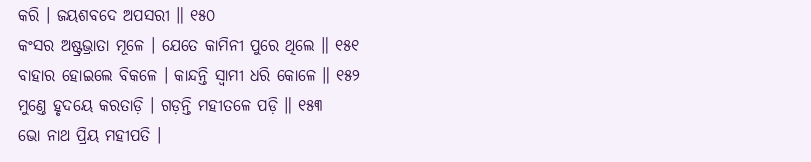କରି । ଜୟଶବଦେ ଅପସରୀ ॥ ୧୫୦
କଂସର ଅଷ୍ଟ୍ରଭ୍ରାତା ମୂଳେ । ଯେତେ କାମିନୀ ପୁରେ ଥିଲେ ॥ ୧୫୧
ବାହାର ହୋଇଲେ ବିକଳେ । କାନ୍ଦନ୍ତି ସ୍ୱାମୀ ଧରି କୋଳେ ॥ ୧୫୨
ମୁଣ୍ତେ ହୃଦୟେ କରତାଡ଼ି । ଗଡ଼ନ୍ତି ମହୀତଳେ ପଡ଼ି ॥ ୧୫୩
ଭୋ ନାଥ ପ୍ରିୟ ମହୀପତି ।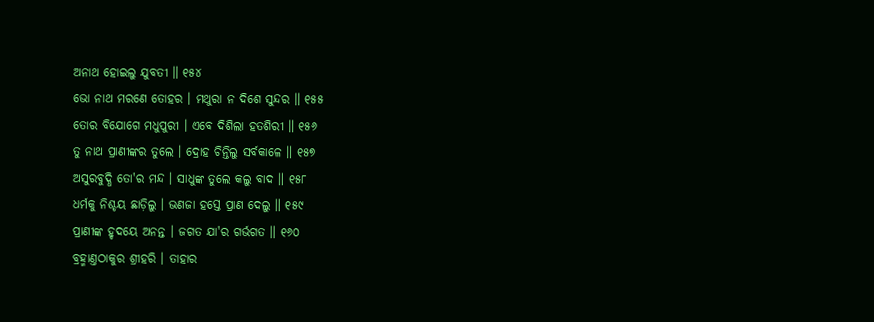ଅନାଥ ହୋଇଲୁ ଯୁବତୀ ॥ ୧୫୪
ଭୋ ନାଥ ମରଣେ ତୋହର । ମଥୁରା ନ ଦିଶେ ସୁନ୍ଦର ॥ ୧୫୫
ତୋର ବିଯୋଗେ ମଧୁପୁରୀ । ଏବେ ଦିଶିଲା ହତଶିରୀ ॥ ୧୫୬
ତୁ ନାଥ ପ୍ରାଣୀଙ୍କର ତୁଲେ । ଦ୍ରୋହ ଚିନ୍ତିଲୁ ସର୍ବକାଳେ ॥ ୧୫୭
ଅସୁରବୁଦ୍ଧି ତୋ'ର ମନ୍ଦ । ସାଧୁଙ୍କ ତୁଲେ କଲୁ ବାଦ ॥ ୧୫୮
ଧର୍ମକୁ ନିଶ୍ଚୟ ଛାଡ଼ିଲୁ । ଭଣଜା ହସ୍ତେ ପ୍ରାଣ ଦେଲୁ ॥ ୧୫୯
ପ୍ରାଣୀଙ୍କ ହୃଦୟେ ଅନନ୍ତ । ଜଗତ ଯା'ର ଗର୍ଭଗତ ॥ ୧୬୦
ବ୍ରହ୍ମାଣ୍ତଠାକୁର ଶ୍ରୀହରି । ତାହାର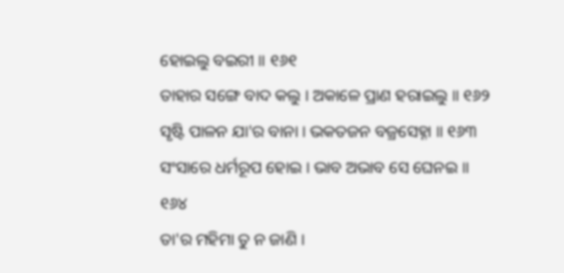ହୋଇଲୁ ବଇରୀ ॥ ୧୬୧
ତାହାର ସଙ୍ଗେ ବାଦ କଲୁ । ଅକାଳେ ପ୍ରାଣ ହରାଇଲୁ ॥ ୧୬୨
ସୃଷ୍ଟି ପାଳନ ଯା'ର ବାନା । ଭକତଜନ ବଜ୍ରସେହ୍ନା ॥ ୧୬୩
ସଂସାରେ ଧର୍ମରୂପ ହୋଇ । ଭାବ ଅଭାବ ସେ ଘେନଇ ॥ ୧୬୪
ତା'ର ମହିମା ତୁ ନ ଜାଣି ।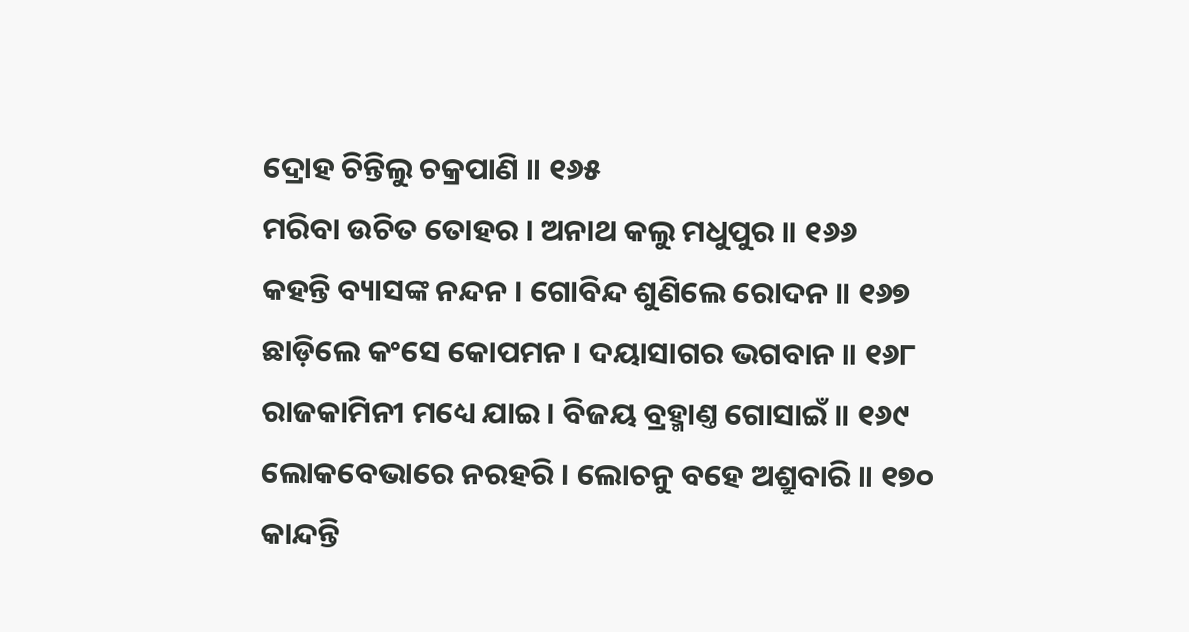ଦ୍ରୋହ ଚିନ୍ତିଲୁ ଚକ୍ରପାଣି ॥ ୧୬୫
ମରିବା ଉଚିତ ତୋହର । ଅନାଥ କଲୁ ମଧୁପୁର ॥ ୧୬୬
କହନ୍ତି ବ୍ୟାସଙ୍କ ନନ୍ଦନ । ଗୋବିନ୍ଦ ଶୁଣିଲେ ରୋଦନ ॥ ୧୬୭
ଛାଡ଼ିଲେ କଂସେ କୋପମନ । ଦୟାସାଗର ଭଗବାନ ॥ ୧୬୮
ରାଜକାମିନୀ ମଧ୍ୟେ ଯାଇ । ବିଜୟ ବ୍ରହ୍ମାଣ୍ତ ଗୋସାଇଁ ॥ ୧୬୯
ଲୋକବେଭାରେ ନରହରି । ଲୋଚନୁ ବହେ ଅଶ୍ରୁବାରି ॥ ୧୭୦
କାନ୍ଦନ୍ତି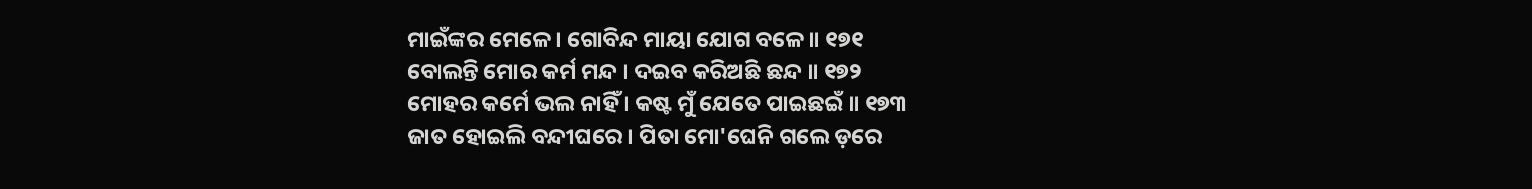ମାଇଁଙ୍କର ମେଳେ । ଗୋବିନ୍ଦ ମାୟା ଯୋଗ ବଳେ ॥ ୧୭୧
ବୋଲନ୍ତି ମୋର କର୍ମ ମନ୍ଦ । ଦଇବ କରିଅଛି ଛନ୍ଦ ॥ ୧୭୨
ମୋହର କର୍ମେ ଭଲ ନାହିଁ । କଷ୍ଟ ମୁଁ ଯେତେ ପାଇଛଇଁ ॥ ୧୭୩
ଜାତ ହୋଇଲି ବନ୍ଦୀଘରେ । ପିତା ମୋ'ଘେନି ଗଲେ ଡ଼ରେ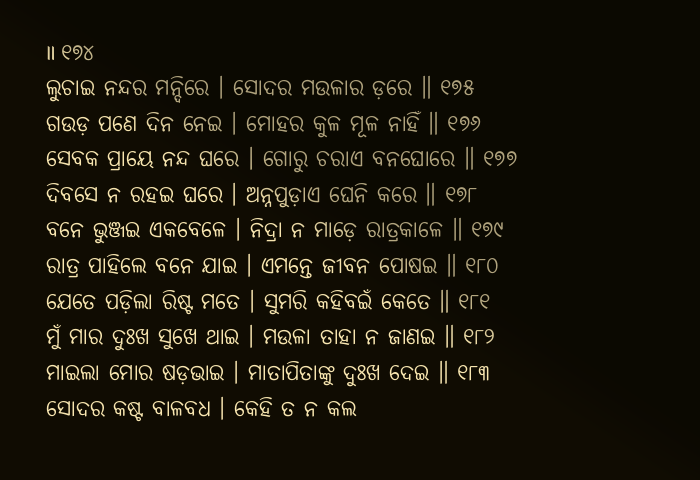॥ ୧୭୪
ଲୁଚାଇ ନନ୍ଦର ମନ୍ଦିରେ । ସୋଦର ମଉଳାର ଡ଼ରେ ॥ ୧୭୫
ଗଉଡ଼ ପଣେ ଦିନ ନେଇ । ମୋହର କୁଳ ମୂଳ ନାହିଁ ॥ ୧୭୬
ସେବକ ପ୍ରାୟେ ନନ୍ଦ ଘରେ । ଗୋରୁ ଚରାଏ ବନଘୋରେ ॥ ୧୭୭
ଦିବସେ ନ ରହଇ ଘରେ । ଅନ୍ନପୁଡ଼ାଏ ଘେନି କରେ ॥ ୧୭୮
ବନେ ଭୁଞ୍ଜଇ ଏକବେଳେ । ନିଦ୍ରା ନ ମାଡ଼େ ରାତ୍ରକାଳେ ॥ ୧୭୯
ରାତ୍ର ପାହିଲେ ବନେ ଯାଇ । ଏମନ୍ତେ ଜୀବନ ପୋଷଇ ॥ ୧୮୦
ଯେତେ ପଡ଼ିଲା ରିଷ୍ଟ ମତେ । ସୁମରି କହିବଇଁ କେତେ ॥ ୧୮୧
ମୁଁ ମାର ଦୁଃଖ ସୁଖେ ଥାଇ । ମଉଳା ତାହା ନ ଜାଣଇ ॥ ୧୮୨
ମାଇଲା ମୋର ଷଡ଼ଭାଇ । ମାତାପିତାଙ୍କୁ ଦୁଃଖ ଦେଇ ॥ ୧୮୩
ସୋଦର କଷ୍ଟ ବାଳବଧ । କେହି ତ ନ କଲ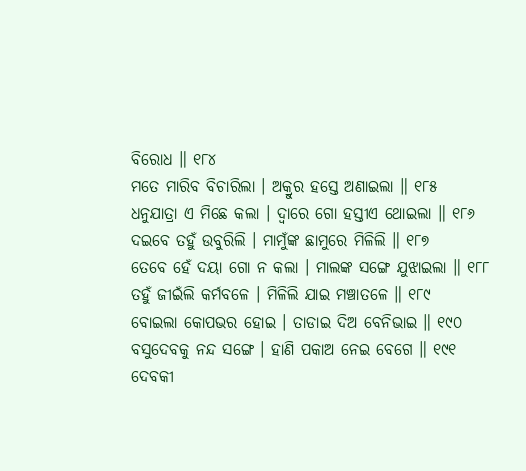ବିରୋଧ ॥ ୧୮୪
ମତେ ମାରିବ ବିଚାରିଲା । ଅକ୍ରୁର ହସ୍ତେ ଅଣାଇଲା ॥ ୧୮୫
ଧନୁଯାତ୍ରା ଏ ମିଛେ କଲା । ଦ୍ୱାରେ ଗୋ ହସ୍ତୀଏ ଥୋଇଲା ॥ ୧୮୬
ଦଇବେ ତହୁଁ ଉବୁରିଲି । ମାମୁଁଙ୍କ ଛାମୁରେ ମିଳିଲି ॥ ୧୮୭
ତେବେ ହେଁ ଦୟା ଗୋ ନ କଲା । ମାଲଙ୍କ ସଙ୍ଗେ ଯୁଝାଇଲା ॥ ୧୮୮
ତହୁଁ ଜୀଇଁଲି କର୍ମବଳେ । ମିଳିଲି ଯାଇ ମଞ୍ଚାତଳେ ॥ ୧୮୯
ବୋଇଲା କୋପଭର ହୋଇ । ତାଡାଇ ଦିଅ ବେନିଭାଇ ॥ ୧୯୦
ବସୁଦେବକୁ ନନ୍ଦ ସଙ୍ଗେ । ହାଣି ପକାଅ ନେଇ ବେଗେ ॥ ୧୯୧
ଦେବକୀ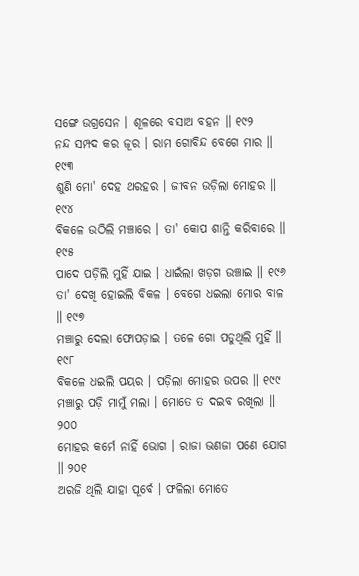ସଙ୍ଗେ ଉଗ୍ରସେନ । ଶୂଳରେ ବସାଅ ବହନ ॥ ୧୯୨
ନନ୍ଦ ସମ୍ପଦ କର ଜୂର । ରାମ ଗୋବିନ୍ଦ ବେଗେ ମାର ॥ ୧୯୩
ଶୁଣି ମୋ' ଦେହ ଥରହର । ଜୀବନ ଉଡ଼ିଲା ମୋହର ॥ ୧୯୪
ବିକଳେ ଉଠିଲି ମଞ୍ଚାରେ । ତା' କୋପ ଶାନ୍ତି କରିବାରେ ॥ ୧୯୫
ପାଦେ ପଡ଼ିଲି ମୁହିଁ ଯାଇ । ଧାଇଁଲା ଖଡ଼ଗ ଉଞ୍ଚାଇ ॥ ୧୯୬
ତା' ଦେଖି ହୋଇଲି ବିକଳ । ବେଗେ ଧଇଲା ମୋର ବାଳ ॥ ୧୯୭
ମଞ୍ଚାରୁ ଦେଲା ଫୋପଡ଼ାଇ । ତଳେ ଗୋ ପଡୁଥିଲି ମୁହିଁ ॥ ୧୯୮
ବିକଳେ ଧଇଲି ପୟର । ପଡ଼ିଲା ମୋହର ଉପର ॥ ୧୯୯
ମଞ୍ଚାରୁ ପଡ଼ି ମାମୁଁ ମଲା । ମୋତେ ତ ଦଇବ ରଖିଲା ॥ ୨୦୦
ମୋହର କର୍ମେ ନାହିଁ ଭୋଗ । ରାଜା ଭଣଜା ପଣେ ଯୋଗ ॥ ୨୦୧
ଅରଜି ଥିଲି ଯାହା ପୂର୍ବେ । ଫଳିଲା ମୋତେ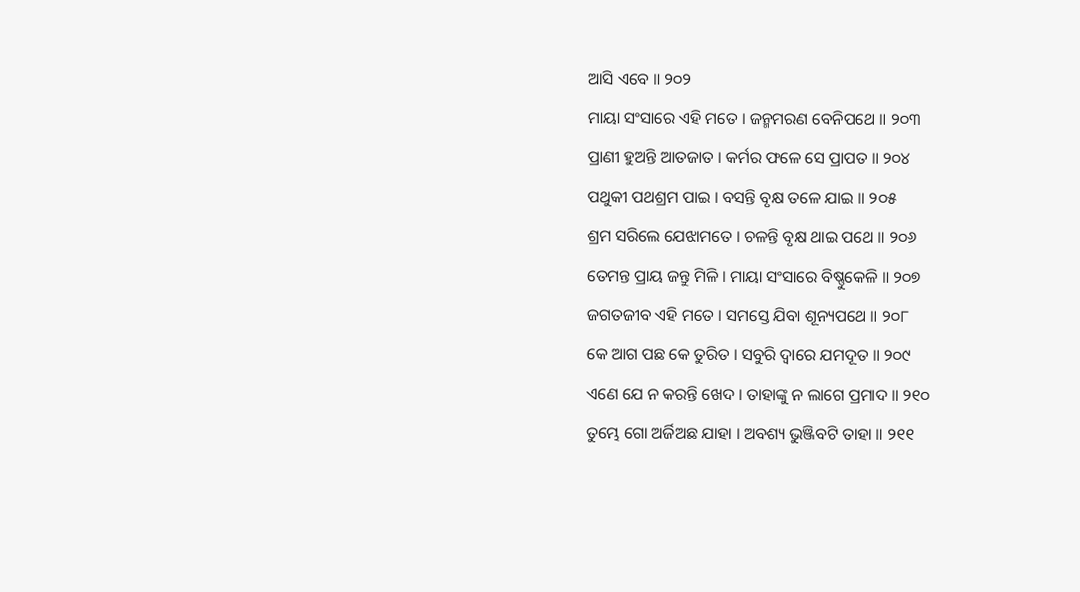ଆସି ଏବେ ॥ ୨୦୨
ମାୟା ସଂସାରେ ଏହି ମତେ । ଜନ୍ମମରଣ ବେନିପଥେ ॥ ୨୦୩
ପ୍ରାଣୀ ହୁଅନ୍ତି ଆତଜାତ । କର୍ମର ଫଳେ ସେ ପ୍ରାପତ ॥ ୨୦୪
ପଥୁକୀ ପଥଶ୍ରମ ପାଇ । ବସନ୍ତି ବୃକ୍ଷ ତଳେ ଯାଇ ॥ ୨୦୫
ଶ୍ରମ ସରିଲେ ଯେଝାମତେ । ଚଳନ୍ତି ବୃକ୍ଷ ଥାଇ ପଥେ ॥ ୨୦୬
ତେମନ୍ତ ପ୍ରାୟ ଜନ୍ତୁ ମିଳି । ମାୟା ସଂସାରେ ବିଷ୍ଣୁକେଳି ॥ ୨୦୭
ଜଗତଜୀବ ଏହି ମତେ । ସମସ୍ତେ ଯିବା ଶୂନ୍ୟପଥେ ॥ ୨୦୮
କେ ଆଗ ପଛ କେ ତୁରିତ । ସବୁରି ଦ୍ୱାରେ ଯମଦୂତ ॥ ୨୦୯
ଏଣେ ଯେ ନ କରନ୍ତି ଖେଦ । ତାହାଙ୍କୁ ନ ଲାଗେ ପ୍ରମାଦ ॥ ୨୧୦
ତୁମ୍ଭେ ଗୋ ଅର୍ଜିଅଛ ଯାହା । ଅବଶ୍ୟ ଭୁଞ୍ଜିବଟି ତାହା ॥ ୨୧୧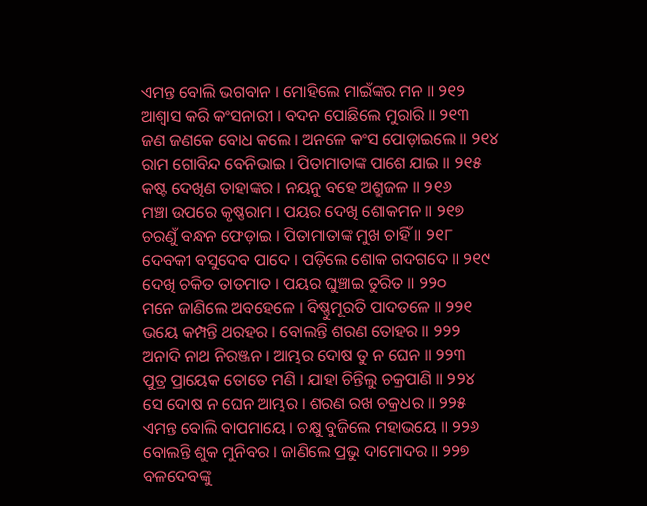ଏମନ୍ତ ବୋଲି ଭଗବାନ । ମୋହିଲେ ମାଇଁଙ୍କର ମନ ॥ ୨୧୨
ଆଶ୍ୱାସ କରି କଂସନାରୀ । ବଦନ ପୋଛିଲେ ମୁରାରି ॥ ୨୧୩
ଜଣ ଜଣକେ ବୋଧ କଲେ । ଅନଳେ କଂସ ପୋଡ଼ାଇଲେ ॥ ୨୧୪
ରାମ ଗୋବିନ୍ଦ ବେନିଭାଇ । ପିତାମାତାଙ୍କ ପାଶେ ଯାଇ ॥ ୨୧୫
କଷ୍ଟ ଦେଖିଣ ତାହାଙ୍କର । ନୟନୁ ବହେ ଅଶ୍ରୁଜଳ ॥ ୨୧୬
ମଞ୍ଚା ଉପରେ କୃଷ୍ଣରାମ । ପୟର ଦେଖି ଶୋକମନ ॥ ୨୧୭
ଚରଣୁଁ ବନ୍ଧନ ଫେଡ଼ାଇ । ପିତାମାତାଙ୍କ ମୁଖ ଚାହିଁ ॥ ୨୧୮
ଦେବକୀ ବସୁଦେବ ପାଦେ । ପଡ଼ିଲେ ଶୋକ ଗଦଗଦେ ॥ ୨୧୯
ଦେଖି ଚକିତ ତାତମାତ । ପୟର ଘୁଞ୍ଚାଇ ତୁରିତ ॥ ୨୨୦
ମନେ ଜାଣିଲେ ଅବହେଳେ । ବିଷ୍ଣୁମୂରତି ପାଦତଳେ ॥ ୨୨୧
ଭୟେ କମ୍ପନ୍ତି ଥରହର । ବୋଲନ୍ତି ଶରଣ ତୋହର ॥ ୨୨୨
ଅନାଦି ନାଥ ନିରଞ୍ଜନ । ଆମ୍ଭର ଦୋଷ ତୁ ନ ଘେନ ॥ ୨୨୩
ପୁତ୍ର ପ୍ରାୟେକ ତୋତେ ମଣି । ଯାହା ଚିନ୍ତିଲୁ ଚକ୍ରପାଣି ॥ ୨୨୪
ସେ ଦୋଷ ନ ଘେନ ଆମ୍ଭର । ଶରଣ ରଖ ଚକ୍ରଧର ॥ ୨୨୫
ଏମନ୍ତ ବୋଲି ବାପମାୟେ । ଚକ୍ଷୁ ବୁଜିଲେ ମହାଭୟେ ॥ ୨୨୬
ବୋଲନ୍ତି ଶୁକ ମୁନିବର । ଜାଣିଲେ ପ୍ରଭୁ ଦାମୋଦର ॥ ୨୨୭
ବଳଦେବଙ୍କୁ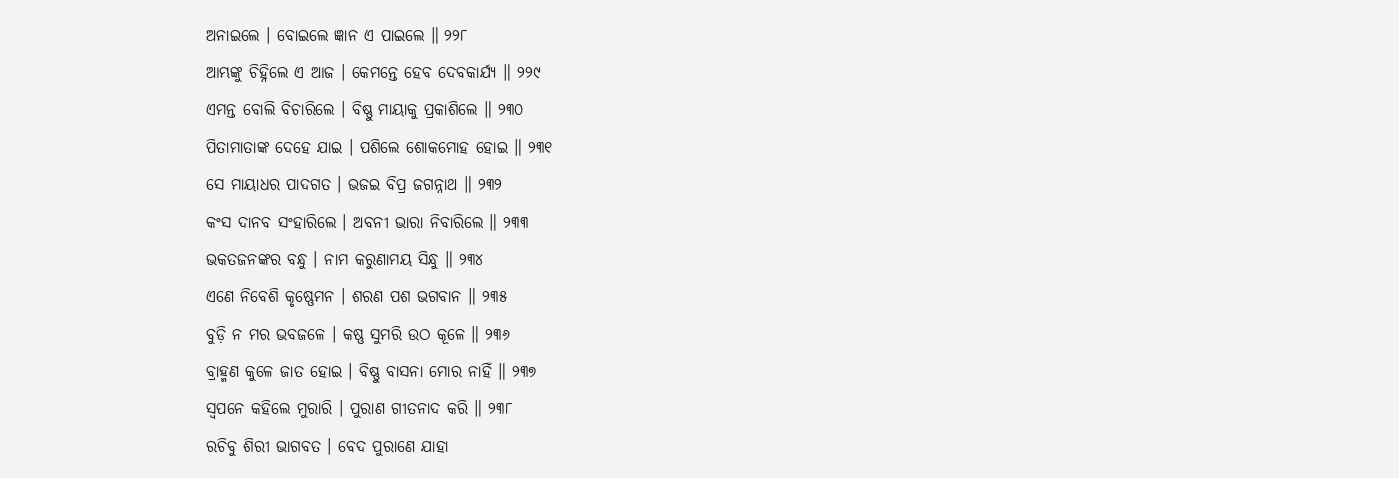ଅନାଇଲେ । ବୋଇଲେ ଜ୍ଞାନ ଏ ପାଇଲେ ॥ ୨୨୮
ଆମ୍ଭଙ୍କୁ ଚିହ୍ନିଲେ ଏ ଆଜ । କେମନ୍ତେ ହେବ ଦେବକାର୍ଯ୍ୟ ॥ ୨୨୯
ଏମନ୍ତ ବୋଲି ବିଚାରିଲେ । ବିଷ୍ଣୁ ମାୟାକୁ ପ୍ରକାଶିଲେ ॥ ୨୩୦
ପିତାମାତାଙ୍କ ଦେହେ ଯାଇ । ପଶିଲେ ଶୋକମୋହ ହୋଇ ॥ ୨୩୧
ସେ ମାୟାଧର ପାଦଗତ । ଭଜଇ ବିପ୍ର ଜଗନ୍ନାଥ ॥ ୨୩୨
କଂସ ଦାନବ ସଂହାରିଲେ । ଅବନୀ ଭାରା ନିବାରିଲେ ॥ ୨୩୩
ଭକତଜନଙ୍କର ବନ୍ଧୁ । ନାମ କରୁଣାମୟ ସିନ୍ଧୁ ॥ ୨୩୪
ଏଣେ ନିବେଶି କୃଷ୍ଣେମନ । ଶରଣ ପଶ ଭଗବାନ ॥ ୨୩୫
ବୁଡ଼ି ନ ମର ଭବଜଳେ । କଷ୍ଣ ସୁମରି ଉଠ କୂଳେ ॥ ୨୩୬
ବ୍ରାହ୍ମଣ କୁଳେ ଜାତ ହୋଇ । ବିଷ୍ଣୁ ବାସନା ମୋର ନାହିଁ ॥ ୨୩୭
ସ୍ୱପନେ କହିଲେ ମୁରାରି । ପୁରାଣ ଗୀତନାଦ କରି ॥ ୨୩୮
ରଚିବୁ ଶିରୀ ଭାଗବତ । ବେଦ ପୁରାଣେ ଯାହା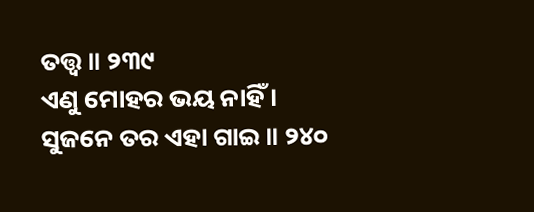ତତ୍ତ୍ୱ ॥ ୨୩୯
ଏଣୁ ମୋହର ଭୟ ନାହିଁ । ସୁଜନେ ତର ଏହା ଗାଇ ॥ ୨୪୦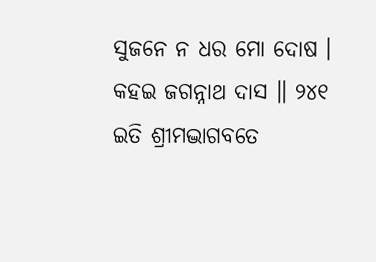ସୁଜନେ ନ ଧର ମୋ ଦୋଷ । କହଇ ଜଗନ୍ନାଥ ଦାସ ॥ ୨୪୧
ଇତି ଶ୍ରୀମଦ୍ଭାଗବତେ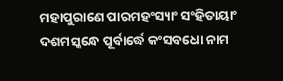ମହାପୁରାଣେ ପାରମହଂସ୍ୟାଂ ସଂହିତାୟାଂ
ଦଶମସ୍କନ୍ଧେ ପୂର୍ବାର୍ଦ୍ଧେ କଂସବଧୋ ନାମ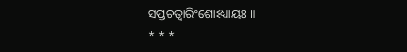ସପ୍ତଚତ୍ୱାରିଂଶୋଽଧ୍ୟାୟଃ ॥
* * *